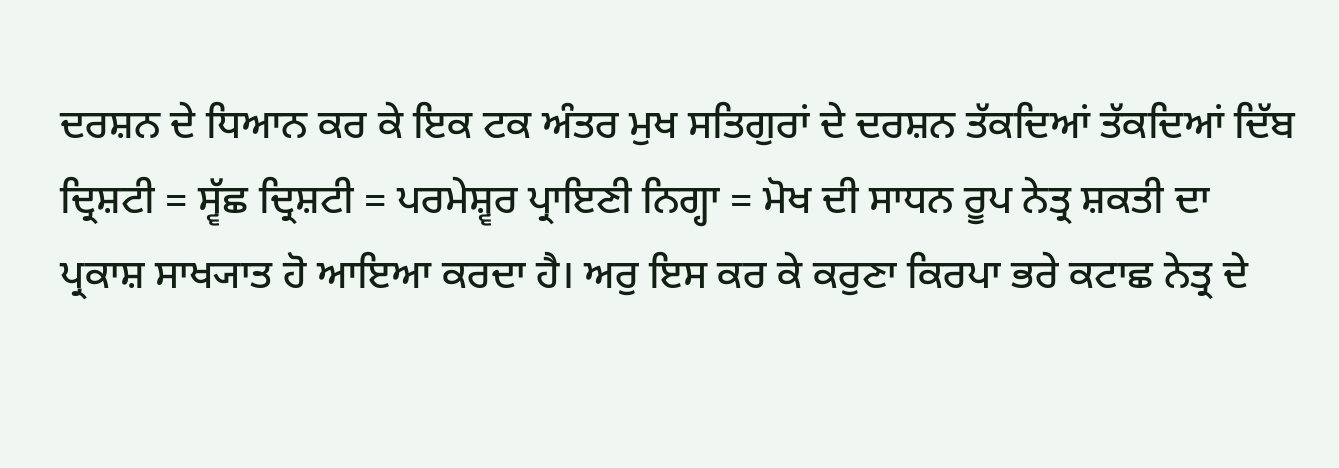ਦਰਸ਼ਨ ਦੇ ਧਿਆਨ ਕਰ ਕੇ ਇਕ ਟਕ ਅੰਤਰ ਮੁਖ ਸਤਿਗੁਰਾਂ ਦੇ ਦਰਸ਼ਨ ਤੱਕਦਿਆਂ ਤੱਕਦਿਆਂ ਦਿੱਬ ਦ੍ਰਿਸ਼ਟੀ = ਸ੍ਵੱਛ ਦ੍ਰਿਸ਼ਟੀ = ਪਰਮੇਸ਼੍ਵਰ ਪ੍ਰਾਇਣੀ ਨਿਗ੍ਹਾ = ਮੋਖ ਦੀ ਸਾਧਨ ਰੂਪ ਨੇਤ੍ਰ ਸ਼ਕਤੀ ਦਾ ਪ੍ਰਕਾਸ਼ ਸਾਖ੍ਯਾਤ ਹੋ ਆਇਆ ਕਰਦਾ ਹੈ। ਅਰੁ ਇਸ ਕਰ ਕੇ ਕਰੁਣਾ ਕਿਰਪਾ ਭਰੇ ਕਟਾਛ ਨੇਤ੍ਰ ਦੇ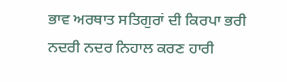ਭਾਵ ਅਰਥਾਤ ਸਤਿਗੁਰਾਂ ਦੀ ਕਿਰਪਾ ਭਰੀ ਨਦਰੀ ਨਦਰ ਨਿਹਾਲ ਕਰਣ ਹਾਰੀ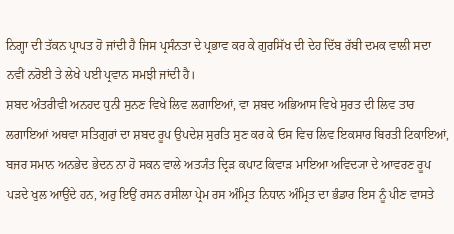ਨਿਗ੍ਹਾ ਦੀ ਤੱਕਨ ਪ੍ਰਾਪਤ ਹੋ ਜਾਂਦੀ ਹੈ ਜਿਸ ਪ੍ਰਸੰਨਤਾ ਦੇ ਪ੍ਰਭਾਵ ਕਰ ਕੇ ਗੁਰਸਿੱਖ ਦੀ ਦੇਹ ਦਿੱਬ ਰੱਬੀ ਦਮਕ ਵਾਲੀ ਸਦਾ ਨਵੀਂ ਨਰੋਈ ਤੇ ਲੇਖੇ ਪਈ ਪ੍ਰਵਾਨ ਸਮਝੀ ਜਾਂਦੀ ਹੈ।
ਸ਼ਬਦ ਅੰਤਰੀਵੀ ਅਨਹਦ ਧੁਨੀ ਸੁਨਣ ਵਿਖੇ ਲਿਵ ਲਗਾਇਆਂ, ਵਾ ਸ਼ਬਦ ਅਭਿਆਸ ਵਿਖੇ ਸੁਰਤ ਦੀ ਲਿਵ ਤਾਰ ਲਗਾਇਆਂ ਅਥਵਾ ਸਤਿਗੁਰਾਂ ਦਾ ਸ਼ਬਦ ਰੂਪ ਉਪਦੇਸ਼ ਸੁਰਤਿ ਸੁਣ ਕਰ ਕੇ ਓਸ ਵਿਚ ਲਿਵ ਇਕਸਾਰ ਬਿਰਤੀ ਟਿਕਾਇਆਂ, ਬਜਰ ਸਮਾਨ ਅਨਭੇਦ ਭੇਦਨ ਨਾ ਹੋ ਸਕਨ ਵਾਲੇ ਅਤ੍ਯੰਤ ਦ੍ਰਿੜ ਕਪਾਟ ਕਿਵਾੜ ਮਾਇਆ ਅਵਿਦ੍ਯਾ ਦੇ ਆਵਰਣ ਰੂਪ ਪੜਦੇ ਖੁਲ ਆਉਂਦੇ ਹਨ, ਅਰੁ ਇਉਂ ਰਸਨ ਰਸੀਲਾ ਪ੍ਰੇਮ ਰਸ ਅੰਮ੍ਰਿਤ ਨਿਧਾਨ ਅੰਮ੍ਰਿਤ ਦਾ ਭੰਡਾਰ ਇਸ ਨੂੰ ਪੀਣ ਵਾਸਤੇ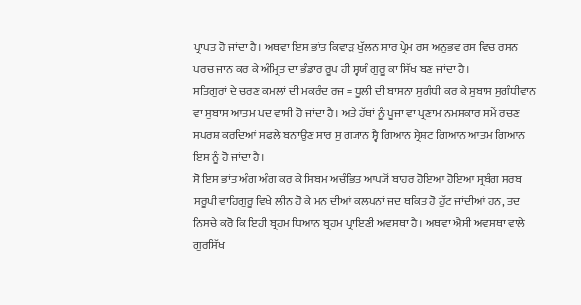ਪ੍ਰਾਪਤ ਹੋ ਜਾਂਦਾ ਹੈ। ਅਥਵਾ ਇਸ ਭਾਂਤ ਕਿਵਾੜ ਖੁੱਲਨ ਸਾਰ ਪ੍ਰੇਮ ਰਸ ਅਨੁਭਵ ਰਸ ਵਿਚ ਰਸਨ ਪਰਚ ਜਾਨ ਕਰ ਕੇ ਅੰਮ੍ਰਿਤ ਦਾ ਭੰਡਾਰ ਰੂਪ ਹੀ ਸ੍ਵਯੰ ਗੁਰੂ ਕਾ ਸਿੱਖ ਬਣ ਜਾਂਦਾ ਹੈ।
ਸਤਿਗੁਰਾਂ ਦੇ ਚਰਣ ਕਮਲਾਂ ਦੀ ਮਕਰੰਦ ਰਜ = ਧੂਲੀ ਦੀ ਬਾਸਨਾ ਸੁਗੰਧੀ ਕਰ ਕੇ ਸੁਬਾਸ ਸੁਗੰਧੀਵਾਨ ਵਾ ਸੁਬਾਸ ਆਤਮ ਪਦ ਵਾਸੀ ਹੋ ਜਾਂਦਾ ਹੈ। ਅਤੇ ਹੱਥਾਂ ਨੂੰ ਪੂਜਾ ਵਾ ਪ੍ਰਣਾਮ ਨਮਸਕਾਰ ਸਮੇਂ ਰਚਣ ਸਪਰਸ਼ ਕਰਦਿਆਂ ਸਫਲੇ ਬਨਾਉਣ ਸਾਰ ਸੁ ਗ੍ਯਾਨ ਸ੍ਵੈ ਗਿਆਨ ਸ੍ਰੇਸ਼ਟ ਗਿਆਨ ਆਤਮ ਗਿਆਨ ਇਸ ਨੂੰ ਹੋ ਜਾਂਦਾ ਹੈ।
ਸੋ ਇਸ ਭਾਂਤ ਅੰਗ ਅੰਗ ਕਰ ਕੇ ਸਿਬਮ ਅਚੰਭਿਤ ਆਪ੍ਯੋਂ ਬਾਹਰ ਹੋਇਆ ਹੋਇਆ ਸ੍ਰਬੰਗ ਸਰਬ ਸਰੂਪੀ ਵਾਹਿਗੁਰੂ ਵਿਖੇ ਲੀਨ ਹੋ ਕੇ ਮਨ ਦੀਆਂ ਕਲਪਨਾਂ ਜਦ ਥਕਿਤ ਹੋ ਹੁੱਟ ਜਾਂਦੀਆਂ ਹਨ, ਤਦ ਨਿਸਚੇ ਕਰੋ ਕਿ ਇਹੀ ਬ੍ਰਹਮ ਧਿਆਨ ਬ੍ਰਹਮ ਪ੍ਰਾਇਣੀ ਅਵਸਥਾ ਹੈ। ਅਥਵਾ ਐਸੀ ਅਵਸਥਾ ਵਾਲੇ ਗੁਰਸਿੱਖ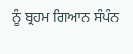ਨੂੰ ਬ੍ਰਹਮ ਗਿਆਨ ਸੰਪੰਨ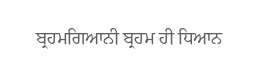ਬ੍ਰਹਮਗਿਆਨੀ ਬ੍ਰਹਮ ਹੀ ਧਿਆਨ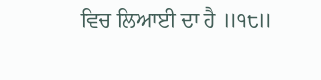ਵਿਚ ਲਿਆਈ ਦਾ ਹੈ ॥੧੮॥